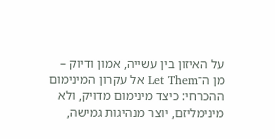על האיזון בין עשייה, אמון ודיוק – מן ה־Let Them אל עקרון המינימום ההכרחי: כיצד מינימום מדויק, ולא מינימליזם, יוצר מנהיגות גמישה,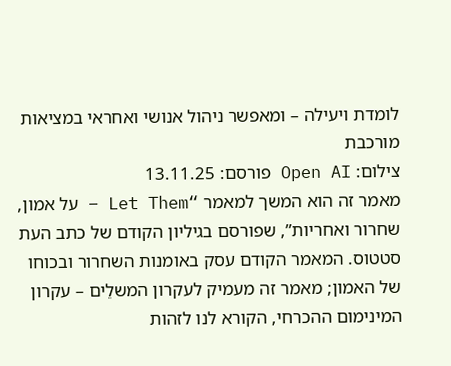לומדת ויעילה – ומאפשר ניהול אנושי ואחראי במציאות מורכבת
צילום: Open AI פורסם: 13.11.25
מאמר זה הוא המשך למאמר “Let Them – על אמון, שחרור ואחריות”, שפורסם בגיליון הקודם של כתב העת סטטוס. המאמר הקודם עסק באומנות השחרור ובכוחו של האמון; מאמר זה מעמיק לעקרון המשלֵים – עקרון המינימום ההכרחי, הקורא לנו לזהות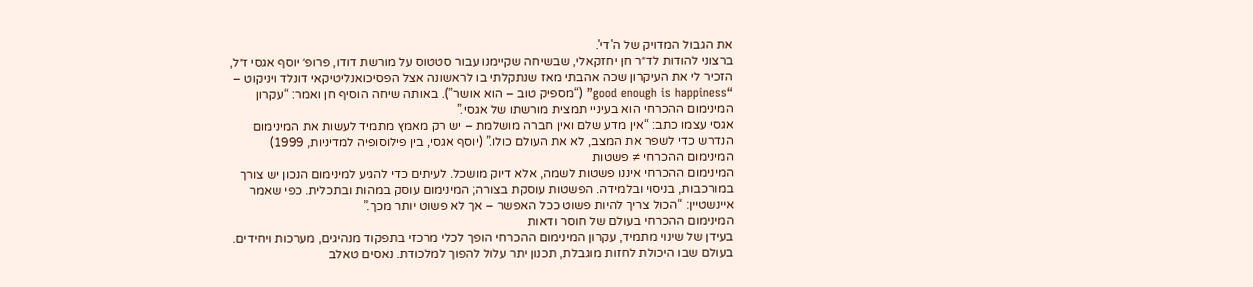את הגבול המדויק של ה'די'.
ברצוני להודות לד״ר חן יחזקאלי, שבשיחה שקיימנו עבור סטטוס על מורשת דודו, פרופ׳ יוסף אגסי ז״ל, הזכיר לי את העיקרון שכה אהבתי מאז שנתקלתי בו לראשונה אצל הפסיכואנליטיקאי דונלד ויניקוט – “good enough is happiness” (“מספיק טוב – הוא אושר”). באותה שיחה הוסיף חן ואמר: “עקרון המינימום ההכרחי הוא בעיניי תמצית מורשתו של אגסי.”
אגסי עצמו כתב: “אין מדע שלם ואין חברה מושלמת – יש רק מאמץ מתמיד לעשות את המינימום הנדרש כדי לשפר את המצב, לא את העולם כולו.” (יוסף אגסי, בין פילוסופיה למדיניות, 1999)
המינימום ההכרחי ≠ פשטות
המינימום ההכרחי איננו פשטות לשמה, אלא דיוק מושכל. לעיתים כדי להגיע למינימום הנכון יש צורך במורכבות, בניסוי ובלמידה. הפשטות עוסקת בצורה; המינימום עוסק במהות ובתכלית. כפי שאמר איינשטיין: “הכול צריך להיות פשוט ככל האפשר – אך לא פשוט יותר מכך.”
המינימום ההכרחי בעולם של חוסר ודאות
בעידן של שינוי מתמיד, עקרון המינימום ההכרחי הופך לכלי מרכזי בתפקוד מנהיגים, מערכות ויחידים. בעולם שבו היכולת לחזות מוגבלת, תכנון יתר עלול להפוך למלכודת. נאסים טאלב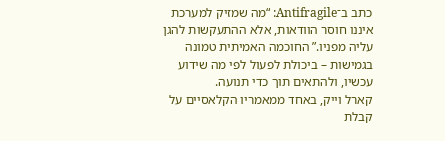כתב ב־Antifragile: “מה שמזיק למערכת איננו חוסר הוודאות, אלא ההתעקשות להגן עליה מפניו.” החוכמה האמיתית טמונה בגמישות – ביכולת לפעול לפי מה שידוע עכשיו, ולהתאים תוך כדי תנועה.
קארל וייק, באחד ממאמריו הקלאסיים על קבלת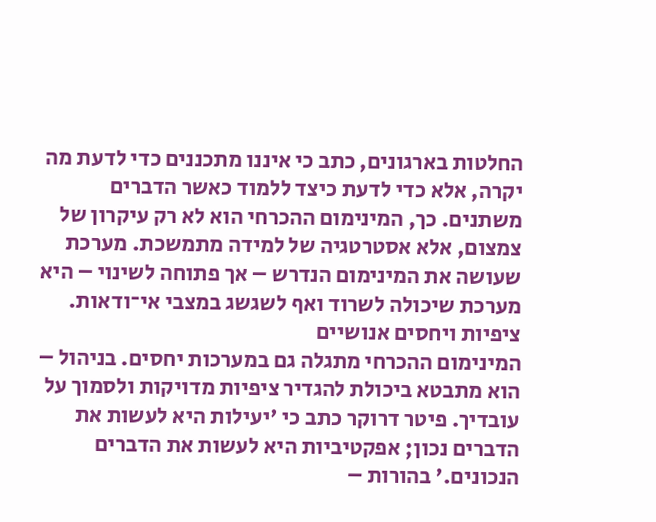החלטות בארגונים, כתב כי איננו מתכננים כדי לדעת מה יקרה, אלא כדי לדעת כיצד ללמוד כאשר הדברים משתנים. כך, המינימום ההכרחי הוא לא רק עיקרון של צמצום, אלא אסטרטגיה של למידה מתמשכת. מערכת שעושה את המינימום הנדרש – אך פתוחה לשינוי – היא מערכת שיכולה לשרוד ואף לשגשג במצבי אי־ודאות.
ציפיות ויחסים אנושיים
המינימום ההכרחי מתגלה גם במערכות יחסים. בניהול – הוא מתבטא ביכולת להגדיר ציפיות מדויקות ולסמוך על עובדיך. פיטר דרוקר כתב כי 'יעילות היא לעשות את הדברים נכון; אפקטיביות היא לעשות את הדברים הנכונים.' בהורות –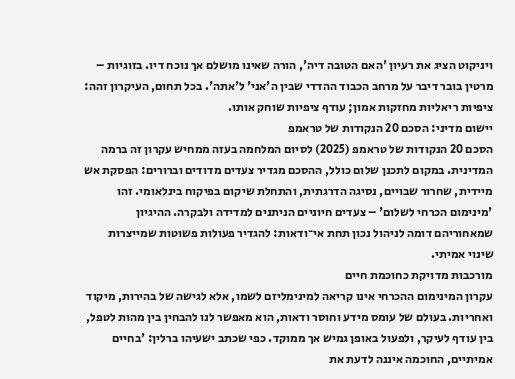ויניקוט הציג את רעיון 'האם הטובה דיה', הורה שאינו מושלם אך נוכח דיו. בזוגיות – מרטין בובר דיבר על מרחב הכבוד ההדדי שבין ה'אני' ל'אתה'. בכל תחום, העיקרון זהה: ציפיות ריאליות מחזקות אמון; עודף ציפיות שוחק אותו.
יישום מדיני: הסכם 20 הנקודות של טראמפ
הסכם 20 הנקודות של טראמפ (2025) לסיום המלחמה בעזה ממחיש עקרון זה ברמה המדינית. במקום לתכנן שלום כולל, ההסכם מגדיר צעדים מדודים וברורים: הפסקת אש מיידית, שחרור שבויים, נסיגה הדרגתית, והתחלת שיקום בפיקוח בינלאומי. זהו 'מינימום הכרחי לשלום' – צעדים חיוניים הניתנים למדידה ולבקרה. ההיגיון שמאחוריהם דומה לניהול נכון תחת אי־ודאות: להגדיר פעולות פשוטות שמייצרות שינוי אמיתי.
מורכבות מדויקת כחוכמת חיים
עקרון המינימום ההכרחי אינו קריאה למינימליזם לשמו, אלא לגישה של בהירות, מיקוד ואחריות. בעולם של עומס מידע וחוסר ודאות, הוא מאפשר לנו להבחין בין מהות לטפל, בין עודף לעיקר, ולפעול באופן גמיש אך ממוקד. כפי שכתב ישעיהו ברלין: 'בחיים אמיתיים, החוכמה איננה לדעת את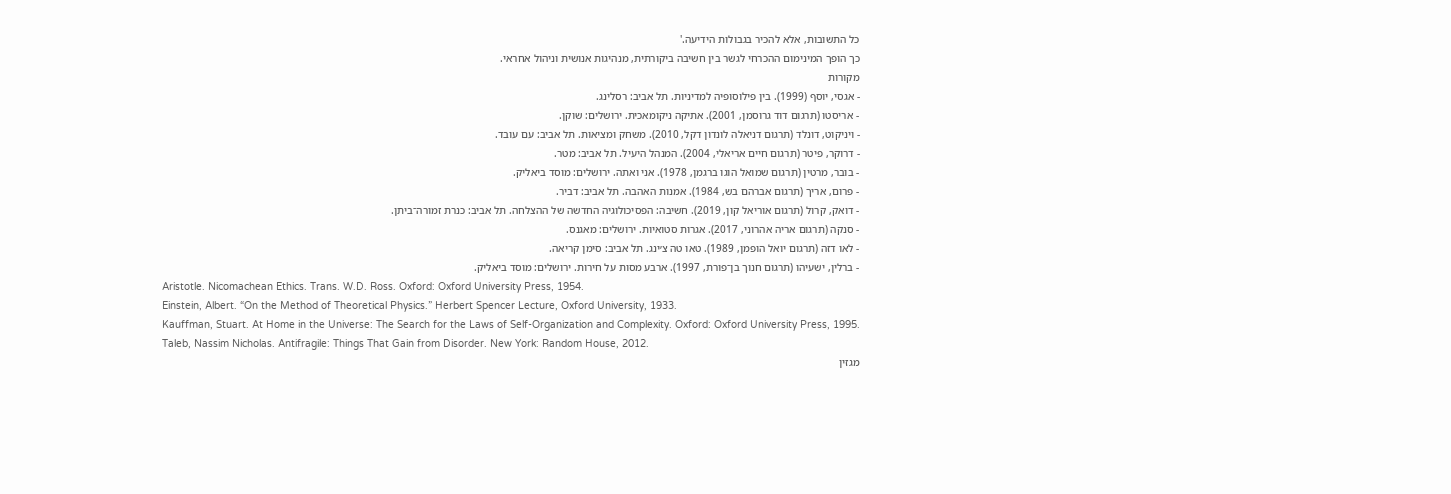כל התשובות, אלא להכיר בגבולות הידיעה.'
כך הופך המינימום ההכרחי לגשר בין חשיבה ביקורתית, מנהיגות אנושית וניהול אחראי.
מקורות
- אגסי, יוסף (1999). בין פילוסופיה למדיניות. תל אביב: רסלינג.
- אריסטו (תרגום דוד גרוסמן, 2001). אתיקה ניקומאכית. ירושלים: שוקן.
- ויניקוט, דונלד (תרגום דניאלה לונדון דקל, 2010). משחק ומציאות. תל אביב: עם עובד.
- דרוקר, פיטר (תרגום חיים אריאלי, 2004). המנהל היעיל. תל אביב: מטר.
- בובר, מרטין (תרגום שמואל הוגו ברגמן, 1978). אני ואתה. ירושלים: מוסד ביאליק.
- פרום, אריך (תרגום אברהם בש, 1984). אמנות האהבה. תל אביב: דביר.
- דואק, קרול (תרגום אוריאל קון, 2019). חשיבה: הפסיכולוגיה החדשה של ההצלחה. תל אביב: כנרת זמורה־ביתן.
- סנקה (תרגום אריה אהרוני, 2017). אגרות סטואיות. ירושלים: מאגנס.
- לאו דזה (תרגום יואל הופמן, 1989). טאו טה צ׳ינג. תל אביב: סימן קריאה.
- ברלין, ישעיהו (תרגום חנוך בן־פורת, 1997). ארבע מסות על חירות. ירושלים: מוסד ביאליק.
Aristotle. Nicomachean Ethics. Trans. W.D. Ross. Oxford: Oxford University Press, 1954.
Einstein, Albert. “On the Method of Theoretical Physics.” Herbert Spencer Lecture, Oxford University, 1933.
Kauffman, Stuart. At Home in the Universe: The Search for the Laws of Self-Organization and Complexity. Oxford: Oxford University Press, 1995.
Taleb, Nassim Nicholas. Antifragile: Things That Gain from Disorder. New York: Random House, 2012.
מגזין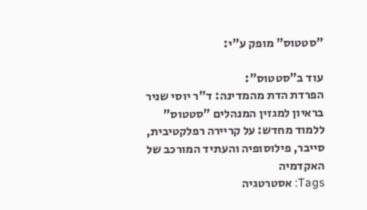"סטטוס" מופק ע"י:

עוד ב"סטטוס":
הפרדת הדת מהמדינה: ד"ר יוסי שניר בראיון למגזין המנהלים "סטטוס"
ללמוד מחדש: על קריירה רפלקטיבית, סייבר, פילוסופיה והעתיד המורכב של האקדמיה
Tags: אסטרטגיה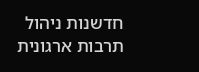חדשנות ניהול תרבות ארגונית